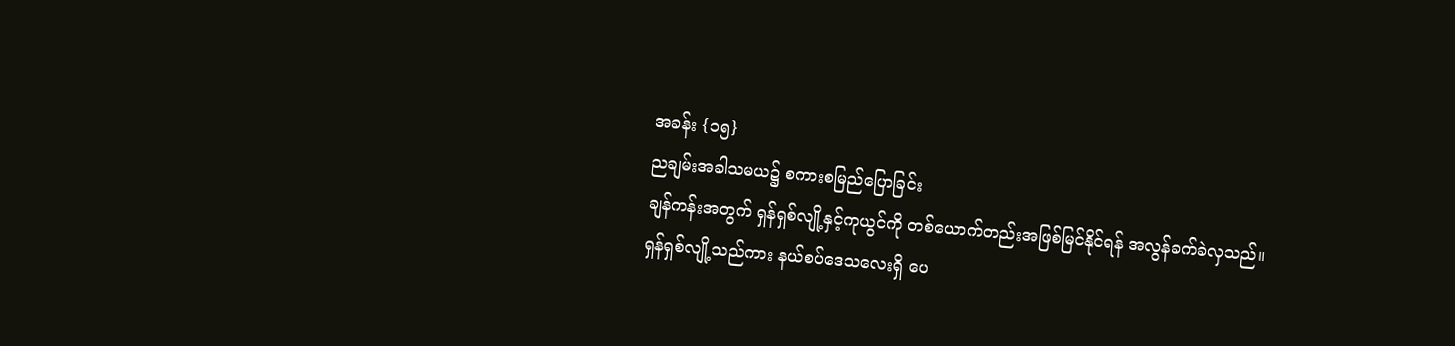အခန်း {၁၅}
ညချမ်းအခါသမယ၌ စကားစမြည်ပြောခြင်း
ချန်ကန်းအတွက် ရှန်ရှစ်လျို့နှင့်ကုယွင်ကို တစ်ယောက်တည်းအဖြစ်မြင်နိုင်ရန် အလွန်ခက်ခဲလှသည်။
ရှန်ရှစ်လျို့သည်ကား နယ်စပ်ဒေသလေးရှိ ပေ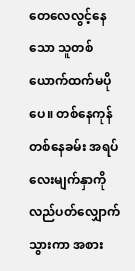တေလေလွင့်နေသော သူတစ်ယောက်ထက်မပိုပေ။ တစ်နေကုန်တစ်နေခမ်း အရပ်လေးမျက်နှာကို လည်ပတ်လျှောက်သွားကာ အစား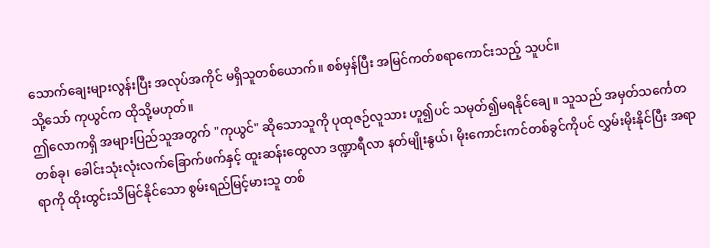သောက်ချေးများလွန်းပြီး အလုပ်အကိုင် မရှိသူတစ်ယောက်။ စစ်မှန်ပြီး အမြင်ကတ်စရာကောင်းသည့် သူပင်။
သို့သော် ကုယွင်က ထိုသို့မဟုတ်။
ဤလောကရှိ အများပြည်သူအတွက် "ကုယွင်" ဆိုသောသူကို ပုထုဇဉ်လူသား ဟူ၍ပင် သမုတ်၍မရနိုင်ချေ ။ သူသည် အမှတ်သင်္ကေတတစ်ခု၊ ခေါင်းသုံးလုံးလက်ခြောက်ဖက်နှင့် ထူးဆန်းထွေလာ ဒဏ္ဍာရီလာ နတ်မျိုးနွယ်၊ မိုးကောင်းကင်တစ်ခွင်ကိုပင် လွှမ်းမိုးနိုင်ပြီး အရာရာကို ထိုးထွင်းသိမြင်နိုင်သော စွမ်းရည်မြင့်မားသူ တစ်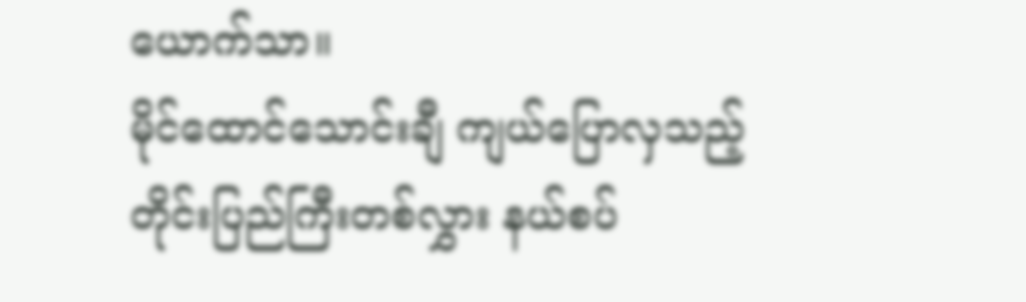ယောက်သာ။
မိုင်ထောင်သောင်းချီ ကျယ်ပြောလှသည့် တိုင်းပြည်ကြီးတစ်လွှား နယ်စပ်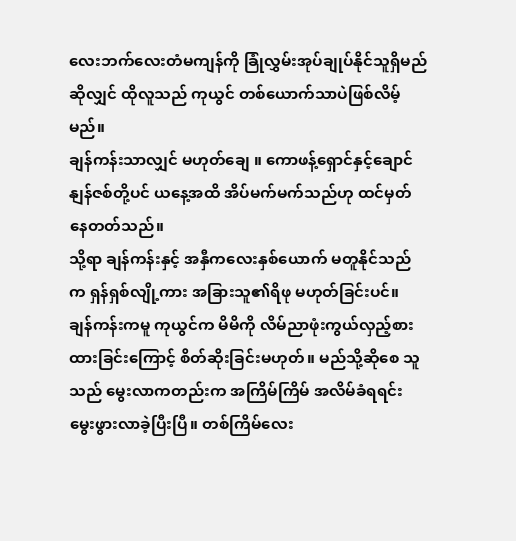လေးဘက်လေးတံမကျန်ကို ခြုံလွှမ်းအုပ်ချုပ်နိုင်သူရှိမည်ဆိုလျှင် ထိုလူသည် ကုယွင် တစ်ယောက်သာပဲဖြစ်လိမ့်မည်။
ချန်ကန်းသာလျှင် မဟုတ်ချေ ။ ကောဖန့်ရှောင်နှင့်ချောင်နျန်ဇစ်တို့ပင် ယနေ့အထိ အိပ်မက်မက်သည်ဟု ထင်မှတ်နေတတ်သည်။
သို့ရာ ချန်ကန်းနှင့် အနှီကလေးနှစ်ယောက် မတူနိုင်သည်က ရှန်ရှစ်လျို့ကား အခြားသူ၏ရိဖု မဟုတ်ခြင်းပင်။
ချန်ကန်းကမူ ကုယွင်က မိမိကို လိမ်ညာဖုံးကွယ်လှည့်စားထားခြင်းကြောင့် စိတ်ဆိုးခြင်းမဟုတ်။ မည်သို့ဆိုစေ သူသည် မွေးလာကတည်းက အကြိမ်ကြိမ် အလိမ်ခံရရင်းမွေးဖွားလာခဲ့ပြီးပြီ။ တစ်ကြိမ်လေး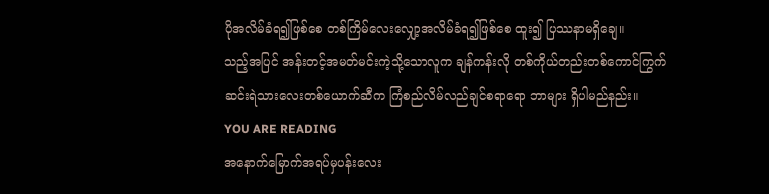ပိုအလိမ်ခံရ၍ဖြစ်စေ တစ်ကြိမ်လေးလျှော့အလိမ်ခံရ၍ဖြစ်စေ ထူး၍ ပြဿနာမရှိချေ။
သည့်အပြင် အန်းတင့်အမတ်မင်းကဲ့သို့သောလူက ချန်ကန်းလို တစ်ကိုယ်တည်းတစ်ကောင်ကြွက် ဆင်းရဲသားလေးတစ်ယောက်ဆီက ကြံစည်လိမ်လည်ချင်စရာရော ဘာများ ရှိပါမည်နည်း။
YOU ARE READING
အနောက်မြောက်အရပ်မှပန်းလေး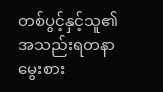တစ်ပွင့်နှင့်သူ၏အသည်းရတနာမွေးစား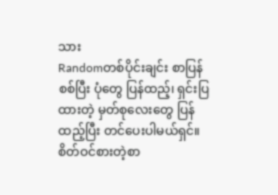သား
Randomတစ်ပိုင်းချင်း စာပြန်စစ်ပြီး ပုံတွေ ပြန်ထည့်၊ ရှင်းပြထားတဲ့ မှတ်စုလေးတွေ ပြန်ထည့်ပြီး တင်ပေးပါမယ်ရှင်။ စိတ်ဝင်စားတဲ့စာ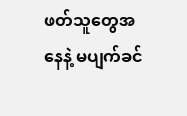ဖတ်သူတွေအနေနဲ့ မပျက်ခင်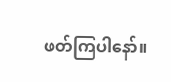ဖတ်ကြပါနော်။